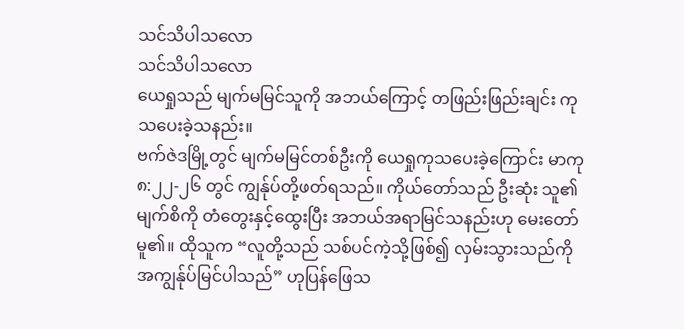သင်သိပါသလော
သင်သိပါသလော
ယေရှုသည် မျက်မမြင်သူကို အဘယ်ကြောင့် တဖြည်းဖြည်းချင်း ကုသပေးခဲ့သနည်း။
ဗက်ဇဲဒမြို့တွင် မျက်မမြင်တစ်ဦးကို ယေရှုကုသပေးခဲ့ကြောင်း မာကု ၈:၂၂-၂၆ တွင် ကျွန်ုပ်တို့ဖတ်ရသည်။ ကိုယ်တော်သည် ဦးဆုံး သူ၏မျက်စိကို တံတွေးနှင့်ထွေးပြီး အဘယ်အရာမြင်သနည်းဟု မေးတော်မူ၏။ ထိုသူက “လူတို့သည် သစ်ပင်ကဲ့သို့ဖြစ်၍ လှမ်းသွားသည်ကို အကျွန်ုပ်မြင်ပါသည်” ဟုပြန်ဖြေသ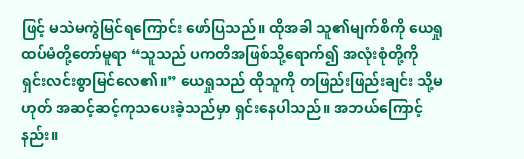ဖြင့် မသဲမကွဲမြင်ရကြောင်း ဖော်ပြသည်။ ထိုအခါ သူ၏မျက်စိကို ယေရှု ထပ်မံတို့တော်မူရာ “သူသည် ပကတိအဖြစ်သို့ရောက်၍ အလုံးစုံတို့ကို ရှင်းလင်းစွာမြင်လေ၏။” ယေရှုသည် ထိုသူကို တဖြည်းဖြည်းချင်း သို့မဟုတ် အဆင့်ဆင့်ကုသပေးခဲ့သည်မှာ ရှင်းနေပါသည်။ အဘယ်ကြောင့်နည်း။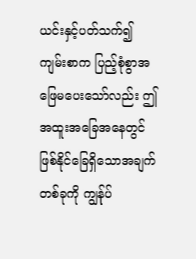ယင်းနှင့်ပတ်သက်၍ ကျမ်းစာက ပြည့်စုံစွာအဖြေမပေးသော်လည်း ဤအထူးအခြေအနေတွင် ဖြစ်နိုင်ခြေရှိသောအချက်တစ်ခုကို ကျွန်ုပ်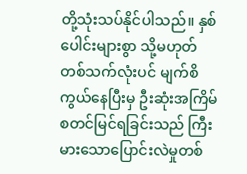တို့သုံးသပ်နိုင်ပါသည်။ နှစ်ပေါင်းများစွာ သို့မဟုတ် တစ်သက်လုံးပင် မျက်စိကွယ်နေပြီးမှ ဦးဆုံးအကြိမ် စတင်မြင်ရခြင်းသည် ကြီးမားသောပြောင်းလဲမှုတစ်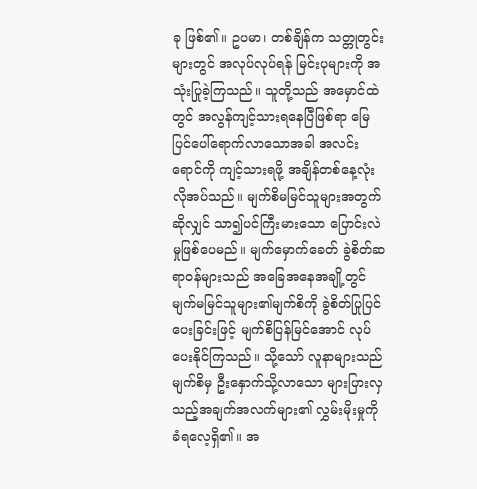ခု ဖြစ်၏။ ဥပမာ၊ တစ်ချိန်က သတ္တုတွင်းများတွင် အလုပ်လုပ်ရန် မြင်းပုများကို အသုံးပြုခဲ့ကြသည်။ သူတို့သည် အမှောင်ထဲတွင် အလွန်ကျင့်သားရနေပြီဖြစ်ရာ မြေပြင်ပေါ်ရောက်လာသောအခါ အလင်းရောင်ကို ကျင့်သားရဖို့ အချိန်တစ်နေ့လုံးလိုအပ်သည်။ မျက်စိမမြင်သူများအတွက်ဆိုလျှင် သာ၍ပင်ကြီးမားသော ပြောင်းလဲမှုဖြစ်ပေမည်။ မျက်မှောက်ခေတ် ခွဲစိတ်ဆရာဝန်များသည် အခြေအနေအချို့တွင် မျက်မမြင်သူများ၏မျက်စိကို ခွဲစိတ်ပြုပြင်ပေးခြင်းဖြင့် မျက်စိပြန်မြင်အောင် လုပ်ပေးနိုင်ကြသည်။ သို့သော် လူနာများသည် မျက်စိမှ ဦးနှောက်သို့လာသော များပြားလှသည့်အချက်အလက်များ၏ လွှမ်းမိုးမှုကိုခံရလေ့ရှိ၏။ အ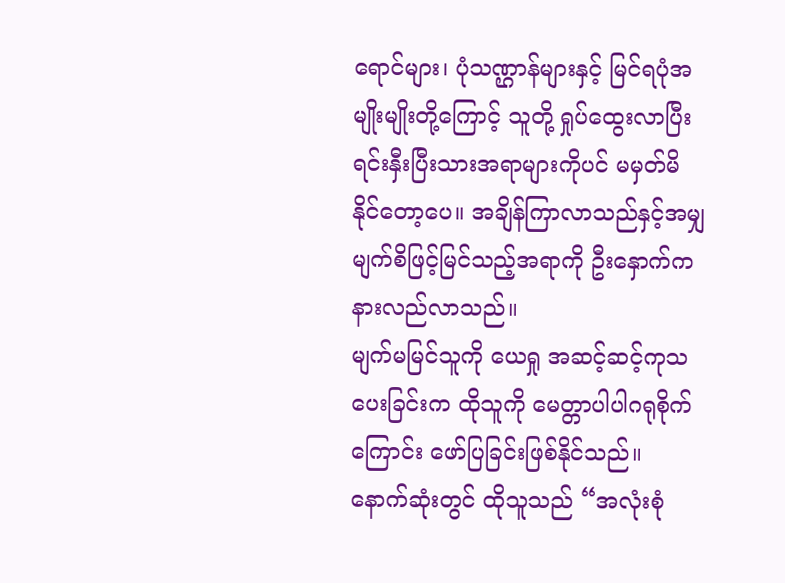ရောင်များ၊ ပုံသဏ္ဌာန်များနှင့် မြင်ရပုံအမျိုးမျိုးတို့ကြောင့် သူတို့ ရှုပ်ထွေးလာပြီး ရင်းနှီးပြီးသားအရာများကိုပင် မမှတ်မိနိုင်တော့ပေ။ အချိန်ကြာလာသည်နှင့်အမျှ မျက်စိဖြင့်မြင်သည့်အရာကို ဦးနှောက်က နားလည်လာသည်။
မျက်မမြင်သူကို ယေရှု အဆင့်ဆင့်ကုသပေးခြင်းက ထိုသူကို မေတ္တာပါပါဂရုစိုက်ကြောင်း ဖော်ပြခြင်းဖြစ်နိုင်သည်။ နောက်ဆုံးတွင် ထိုသူသည် “အလုံးစုံ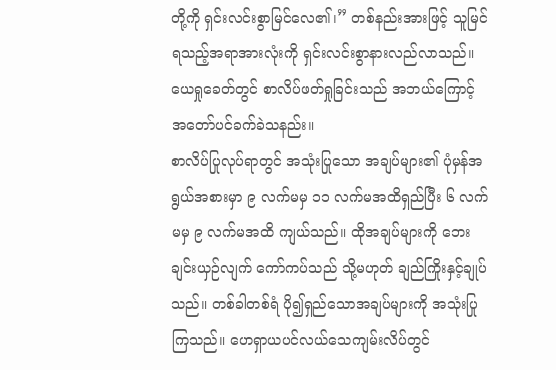တို့ကို ရှင်းလင်းစွာမြင်လေ၏၊” တစ်နည်းအားဖြင့် သူမြင်ရသည့်အရာအားလုံးကို ရှင်းလင်းစွာနားလည်လာသည်။
ယေရှုခေတ်တွင် စာလိပ်ဖတ်ရှုခြင်းသည် အဘယ်ကြောင့် အတော်ပင်ခက်ခဲသနည်း။
စာလိပ်ပြုလုပ်ရာတွင် အသုံးပြုသော အချပ်များ၏ ပုံမှန်အရွယ်အစားမှာ ၉ လက်မမှ ၁၁ လက်မအထိရှည်ပြီး ၆ လက်မမှ ၉ လက်မအထိ ကျယ်သည်။ ထိုအချပ်များကို ဘေးချင်းယှဉ်လျက် ကော်ကပ်သည် သို့မဟုတ် ချည်ကြိုးနှင့်ချုပ်သည်။ တစ်ခါတစ်ရံ ပို၍ရှည်သောအချပ်များကို အသုံးပြုကြသည်။ ဟေရှာယပင်လယ်သေကျမ်းလိပ်တွင်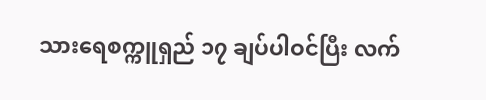သားရေစက္ကူရှည် ၁၇ ချပ်ပါဝင်ပြီး လက်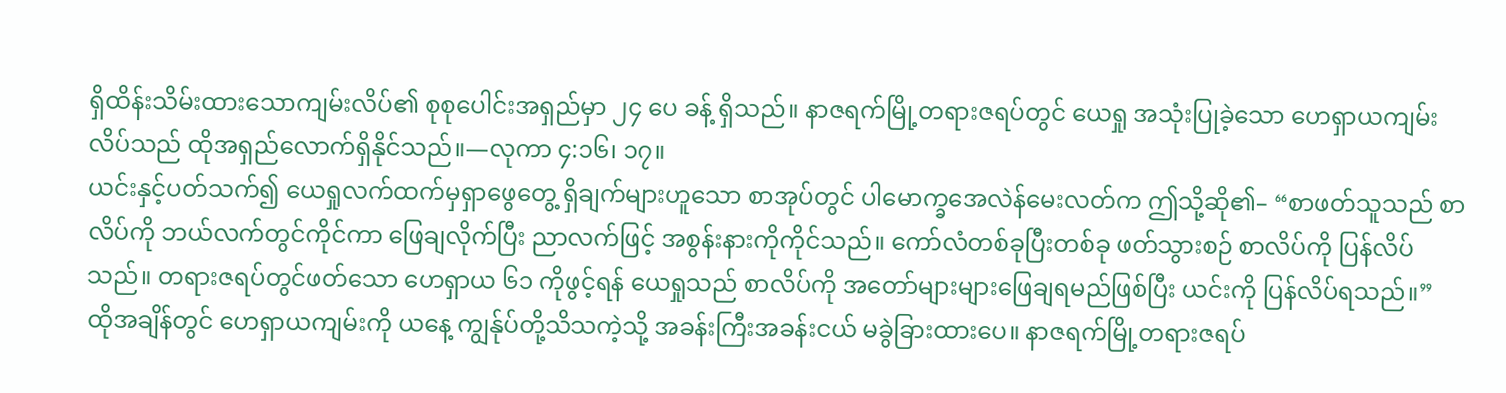ရှိထိန်းသိမ်းထားသောကျမ်းလိပ်၏ စုစုပေါင်းအရှည်မှာ ၂၄ ပေ ခန့် ရှိသည်။ နာဇရက်မြို့တရားဇရပ်တွင် ယေရှု အသုံးပြုခဲ့သော ဟေရှာယကျမ်းလိပ်သည် ထိုအရှည်လောက်ရှိနိုင်သည်။—လုကာ ၄:၁၆၊ ၁၇။
ယင်းနှင့်ပတ်သက်၍ ယေရှုလက်ထက်မှရှာဖွေတွေ့ ရှိချက်များဟူသော စာအုပ်တွင် ပါမောက္ခအေလဲန်မေးလတ်က ဤသို့ဆို၏– “စာဖတ်သူသည် စာလိပ်ကို ဘယ်လက်တွင်ကိုင်ကာ ဖြေချလိုက်ပြီး ညာလက်ဖြင့် အစွန်းနားကိုကိုင်သည်။ ကော်လံတစ်ခုပြီးတစ်ခု ဖတ်သွားစဉ် စာလိပ်ကို ပြန်လိပ်သည်။ တရားဇရပ်တွင်ဖတ်သော ဟေရှာယ ၆၁ ကိုဖွင့်ရန် ယေရှုသည် စာလိပ်ကို အတော်များများဖြေချရမည်ဖြစ်ပြီး ယင်းကို ပြန်လိပ်ရသည်။”
ထိုအချိန်တွင် ဟေရှာယကျမ်းကို ယနေ့ ကျွန်ုပ်တို့သိသကဲ့သို့ အခန်းကြီးအခန်းငယ် မခွဲခြားထားပေ။ နာဇရက်မြို့တရားဇရပ်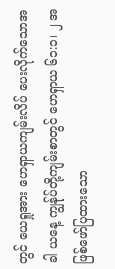တွင် ယေရှုအား ဟေရှာယကျမ်းလိပ် ပေးလိုက်သောအခါ ယနေ့ ကျွန်ုပ်တို့ကျမ်းစာတွင် ဟေရှာယ ၆၁:၁၊ ၂ အဖြစ်ဖော်ပြထားသော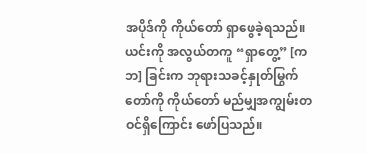အပိုဒ်ကို ကိုယ်တော် ရှာဖွေခဲ့ရသည်။ ယင်းကို အလွယ်တကူ “ရှာတွေ့” [ကဘ] ခြင်းက ဘုရားသခင့်နှုတ်မြွက်တော်ကို ကိုယ်တော် မည်မျှအကျွမ်းတဝင်ရှိကြောင်း ဖော်ပြသည်။